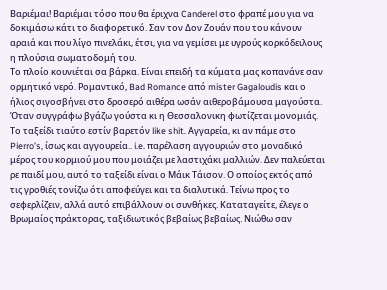Βαριέμαι! Βαριέμαι τόσο που θα έριχνα Canderel στο φραπέ μου για να δοκιμάσω κάτι το διαφορετικό. Σαν τον Δον Ζουάν που του κάνουν αραιά και που λίγο πινελάκι, έτσι, για να γεμίσει με υγρούς κορκόδειλους η πλούσια σωματοδομή του.
Το πλοίο κουνιέται σα βάρκα. Είναι επειδή τα κύματα μας κοπανάνε σαν ορμητικό νερό. Ρομαντικό, Bad Romance από mister Gagaloudis και ο ήλιος σιγοσβήνει στο δροσερό αιθέρα ωσάν αιθεροβάμουσα μαγούστα. Όταν συγγράφω βγάζω γούστα κι η Θεσσαλονικη φωτίζεται μονομιάς.
Το ταξείδι τιαύτο εστίν βαρετόν like shit. Αγγαρεία, κι αν πάμε στο Pierro’s, ίσως και αγγουρεία.. i.e. παρέλαση αγγουριών στο μοναδικό μέρος του κορμιού μου που μοιάζει με λαστιχάκι μαλλιών. Δεν παλεύεται ρε παιδί μου, αυτό το ταξείδι είναι ο Μάικ Τάισον. Ο οποίος εκτός από τις γροθιές τονίζω ότι αποφεύγει και τα διαλυτικά. Τείνω προς το σεφερλίζειν, αλλά αυτό επιβάλλουν οι συνθήκες. Καταταγείτε, έλεγε ο Βρωμαίος πράκτορας, ταξιδιωτικός βεβαίως βεβαίως. Νιώθω σαν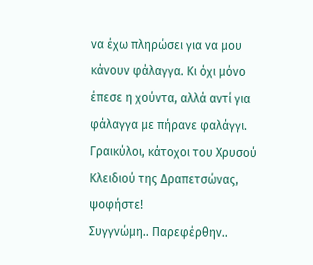να έχω πληρώσει για να μου κάνουν φάλαγγα. Κι όχι μόνο έπεσε η χούντα, αλλά αντί για φάλαγγα με πήρανε φαλάγγι. Γραικύλοι, κάτοχοι του Χρυσού Κλειδιού της Δραπετσώνας, ψοφήστε!
Συγγνώμη.. Παρεφέρθην..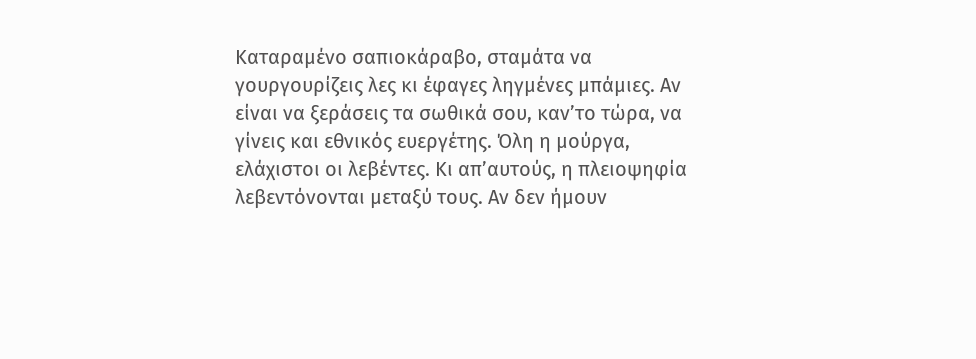Καταραμένο σαπιοκάραβο, σταμάτα να γουργουρίζεις λες κι έφαγες ληγμένες μπάμιες. Αν είναι να ξεράσεις τα σωθικά σου, καν’το τώρα, να γίνεις και εθνικός ευεργέτης. Όλη η μούργα, ελάχιστοι οι λεβέντες. Κι απ’αυτούς, η πλειοψηφία λεβεντόνονται μεταξύ τους. Αν δεν ήμουν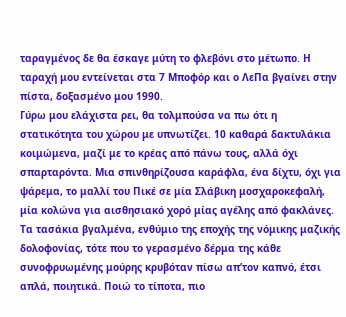ταραγμένος δε θα έσκαγε μύτη το φλεβόνι στο μέτωπο. Η ταραχή μου εντείνεται στα 7 Μποφόρ και ο ΛεΠα βγαίνει στην πίστα, δοξασμένο μου 1990.
Γύρω μου ελάχιστα ρει, θα τολμπούσα να πω ότι η στατικότητα του χώρου με υπνωτίζει. 10 καθαρά δακτυλάκια κοιμώμενα, μαζί με το κρέας από πάνω τους, αλλά όχι σπαρταρόντα. Μια σπινθηρίζουσα καράφλα, ένα δίχτυ, όχι για ψάρεμα, το μαλλί του Πικέ σε μία Σλάβικη μοσχαροκεφαλή, μία κολώνα για αισθησιακό χορό μίας αγέλης από φακλάνες. Τα τασάκια βγαλμένα, ενθύμιο της εποχής της νόμικης μαζικής δολοφονίας, τότε που το γερασμένο δέρμα της κάθε συνοφρυωμένης μούρης κρυβόταν πίσω απ’τον καπνό, έτσι απλά, ποιητικά. Ποιώ το τίποτα, πιο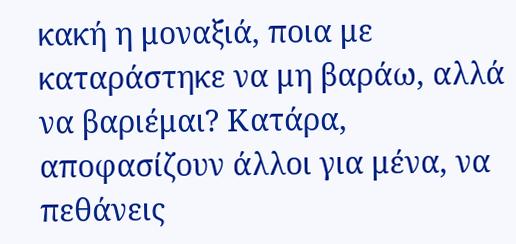κακή η μοναξιά, ποια με καταράστηκε να μη βαράω, αλλά να βαριέμαι? Κατάρα, αποφασίζουν άλλοι για μένα, να πεθάνεις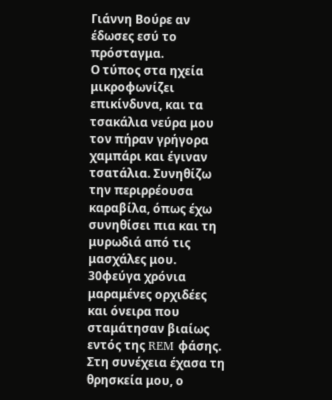Γιάννη Βούρε αν έδωσες εσύ το πρόσταγμα.
Ο τύπος στα ηχεία μικροφωνίζει επικίνδυνα, και τα τσακάλια νεύρα μου τον πήραν γρήγορα χαμπάρι και έγιναν τσατάλια. Συνηθίζω την περιρρέουσα καραβίλα, όπως έχω συνηθίσει πια και τη μυρωδιά από τις μασχάλες μου. 30φεύγα χρόνια μαραμένες ορχιδέες και όνειρα που σταμάτησαν βιαίως εντός της REM φάσης. Στη συνέχεια έχασα τη θρησκεία μου, ο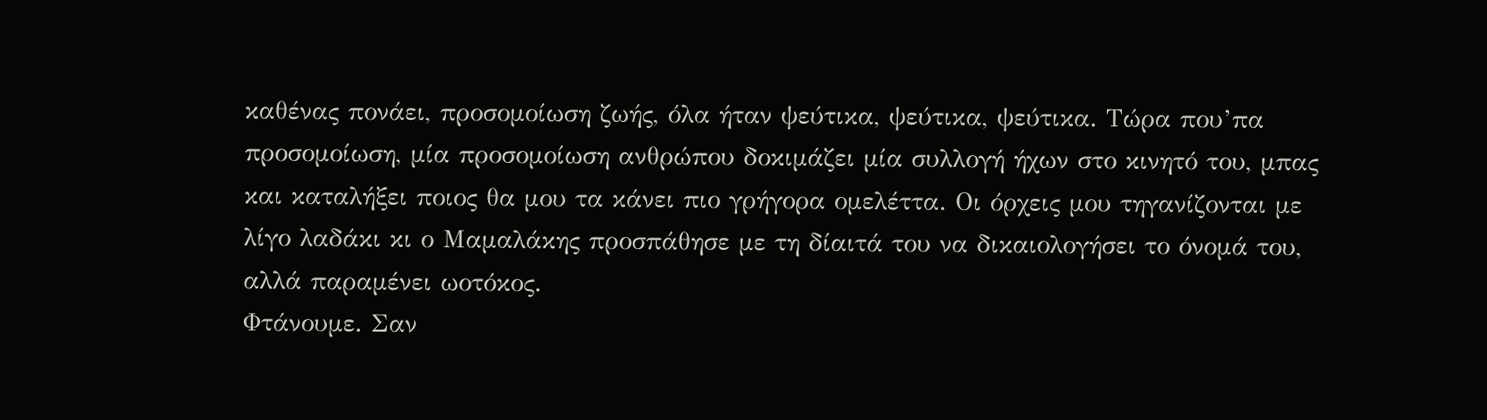καθένας πονάει, προσομοίωση ζωής, όλα ήταν ψεύτικα, ψεύτικα, ψεύτικα. Τώρα που’πα προσομοίωση, μία προσομοίωση ανθρώπου δοκιμάζει μία συλλογή ήχων στο κινητό του, μπας και καταλήξει ποιος θα μου τα κάνει πιο γρήγορα ομελέττα. Οι όρχεις μου τηγανίζονται με λίγο λαδάκι κι ο Μαμαλάκης προσπάθησε με τη δίαιτά του να δικαιολογήσει το όνομά του, αλλά παραμένει ωοτόκος.
Φτάνουμε. Σαν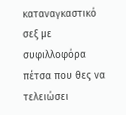καταναγκαστικό σεξ με συφιλλοφόρα πέτσα που θες να τελειώσει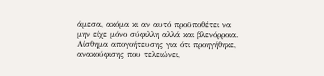άμεσα, ακόμα κι αν αυτό προϋποθέτει να μην είχε μόνο σύφιλλη αλλά και βλενόρροια. Αίσθημα απογοήτευσης για ότι προηγήθηκε, ανακούφισης που τελειώνει,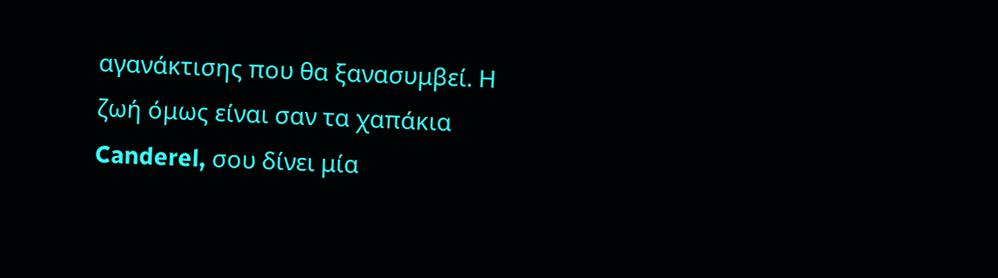αγανάκτισης που θα ξανασυμβεί. Η ζωή όμως είναι σαν τα χαπάκια Canderel, σου δίνει μία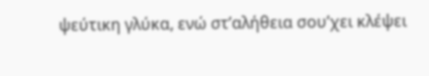ψεύτικη γλύκα, ενώ στ’αλήθεια σου’χει κλέψει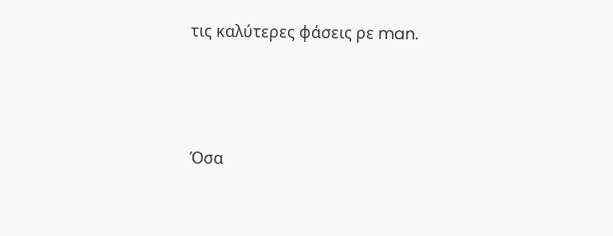τις καλύτερες φάσεις ρε man.




Όσα